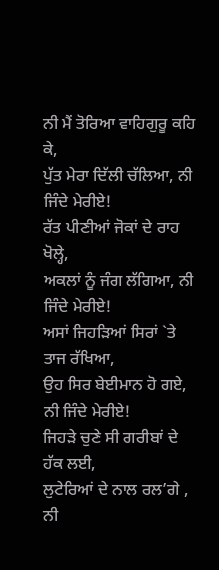ਨੀ ਮੈਂ ਤੋਰਿਆ ਵਾਹਿਗੁਰੂ ਕਹਿ ਕੇ,
ਪੁੱਤ ਮੇਰਾ ਦਿੱਲੀ ਚੱਲਿਆ, ਨੀ ਜਿੰਦੇ ਮੇਰੀਏ!
ਰੱਤ ਪੀਣੀਆਂ ਜੋਕਾਂ ਦੇ ਰਾਹ ਖੋਲ੍ਹੇ,
ਅਕਲਾਂ ਨੂੰ ਜੰਗ ਲੱਗਿਆ, ਨੀ ਜਿੰਦੇ ਮੇਰੀਏ!
ਅਸਾਂ ਜਿਹੜਿਆਂ ਸਿਰਾਂ `ਤੇ ਤਾਜ ਰੱਖਿਆ,
ਉਹ ਸਿਰ ਬੇਈਮਾਨ ਹੋ ਗਏ, ਨੀ ਜਿੰਦੇ ਮੇਰੀਏ!
ਜਿਹੜੇ ਚੁਣੇ ਸੀ ਗਰੀਬਾਂ ਦੇ ਹੱਕ ਲਈ,
ਲੁਟੇਰਿਆਂ ਦੇ ਨਾਲ ਰਲ’ਗੇ , ਨੀ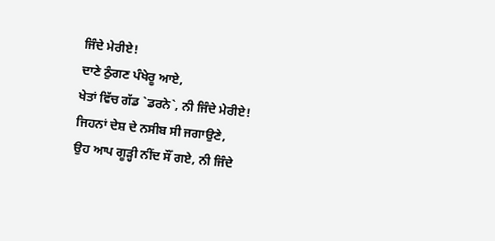ਜਿੰਦੇ ਮੇਰੀਏ!
ਦਾਣੇ ਠੁੰਗਣ ਪੰਖੇਰੂ ਆਏ,
ਖੇਤਾਂ ਵਿੱਚ ਗੱਡ `ਡਰਨੇ`, ਨੀ ਜਿੰਦੇ ਮੇਰੀਏ!
ਜਿਹਨਾਂ ਦੇਸ਼ ਦੇ ਨਸੀਬ ਸੀ ਜਗਾਉਣੇ,
ਉਹ ਆਪ ਗੂੜ੍ਹੀ ਨੀਂਦ ਸੌਂ ਗਏ, ਨੀ ਜਿੰਦੇ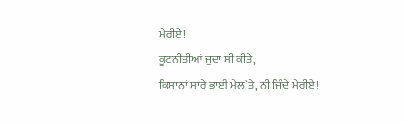ਮੇਰੀਏ!
ਕੂਟਨੀਤੀਆਂ ਜੁਦਾ ਸੀ ਕੀਤੇ,
ਕਿਸਾਨਾਂ ਸਾਰੇ ਭਾਈ ਮੇਲ`ਤੇ, ਨੀ ਜਿੰਦੇ ਮੇਰੀਏ!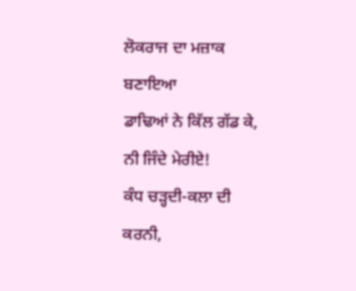ਲੋਕਰਾਜ ਦਾ ਮਜ਼ਾਕ ਬਣਾਇਆ
ਡਾਢਿਆਂ ਨੇ ਕਿੱਲ ਗੱਡ ਕੇ, ਨੀ ਜਿੰਦੇ ਮੇਰੀਏ!
ਕੰਧ ਚੜ੍ਹਦੀ-ਕਲਾ ਦੀ ਕਰਨੀ,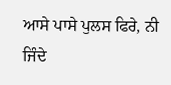ਆਸੇ ਪਾਸੇ ਪੁਲਸ ਫਿਰੇ, ਨੀ ਜਿੰਦੇ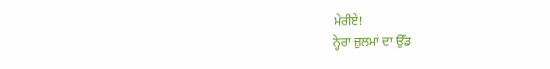ਮੇਰੀਏ!
ਨ੍ਹੇਰਾ ਜ਼ੁਲਮਾਂ ਦਾ ਉੱਡ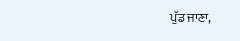ਪੁੱਡ ਜਾਣਾ,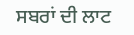ਸਬਰਾਂ ਦੀ ਲਾਟ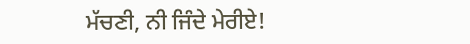ਮੱਚਣੀ, ਨੀ ਜਿੰਦੇ ਮੇਰੀਏ!